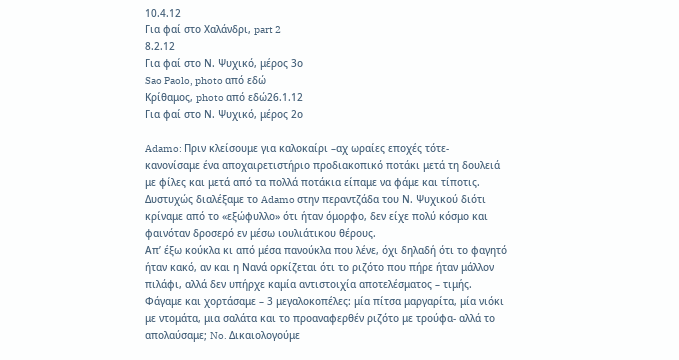10.4.12
Για φαί στο Χαλάνδρι, part 2
8.2.12
Για φαί στο Ν. Ψυχικό, μέρος 3ο
Sao Paolo, photo από εδώ
Κρίθαμος, photo από εδώ26.1.12
Για φαί στο Ν. Ψυχικό, μέρος 2ο

Adamo: Πριν κλείσουμε για καλοκαίρι –αχ ωραίες εποχές τότε- κανονίσαμε ένα αποχαιρετιστήριο προδιακοπικό ποτάκι μετά τη δουλειά με φίλες και μετά από τα πολλά ποτάκια είπαμε να φάμε και τίποτις. Δυστυχώς διαλέξαμε το Adamo στην περαντζάδα του Ν. Ψυχικού διότι κρίναμε από το «εξώφυλλο» ότι ήταν όμορφο, δεν είχε πολύ κόσμο και φαινόταν δροσερό εν μέσω ιουλιάτικου θέρους.
Απ’ έξω κούκλα κι από μέσα πανούκλα που λένε, όχι δηλαδή ότι το φαγητό ήταν κακό, αν και η Νανά ορκίζεται ότι το ριζότο που πήρε ήταν μάλλον πιλάφι, αλλά δεν υπήρχε καμία αντιστοιχία αποτελέσματος – τιμής. Φάγαμε και χορτάσαμε – 3 μεγαλοκοπέλες: μία πίτσα μαργαρίτα, μία νιόκι με ντομάτα, μια σαλάτα και το προαναφερθέν ριζότο με τρούφα- αλλά το απολαύσαμε; No. Δικαιολογούμε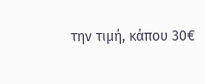την τιμή, κάπου 30€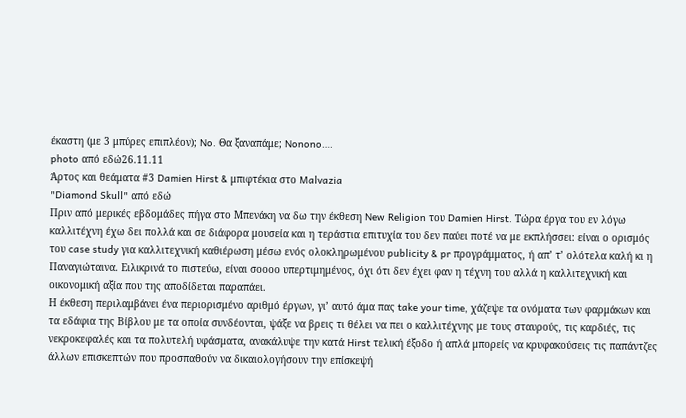έκαστη (με 3 μπύρες επιπλέον); No. Θα ξαναπάμε; Nonono….
photo από εδώ26.11.11
Άρτος και θεάματα #3 Damien Hirst & μπιφτέκια στο Malvazia
"Diamond Skull" από εδώ
Πριν από μερικές εβδομάδες πήγα στο Μπενάκη να δω την έκθεση New Religion του Damien Hirst. Τώρα έργα του εν λόγω καλλιτέχνη έχω δει πολλά και σε διάφορα μουσεία και η τεράστια επιτυχία του δεν παύει ποτέ να με εκπλήσσει: είναι ο ορισμός του case study για καλλιτεχνική καθιέρωση μέσω ενός ολοκληρωμένου publicity & pr προγράμματος, ή απ’ τ’ ολότελα καλή κι η Παναγιώταινα. Ειλικρινά το πιστεύω, είναι σοοοο υπερτιμημένος, όχι ότι δεν έχει φαν η τέχνη του αλλά η καλλιτεχνική και οικονομική αξία που της αποδίδεται παραπάει.
Η έκθεση περιλαμβάνει ένα περιορισμένο αριθμό έργων, γι’ αυτό άμα πας take your time, χάζεψε τα ονόματα των φαρμάκων και τα εδάφια της Βίβλου με τα οποία συνδέονται, ψάξε να βρεις τι θέλει να πει ο καλλιτέχνης με τους σταυρούς, τις καρδιές, τις νεκροκεφαλές και τα πολυτελή υφάσματα, ανακάλυψε την κατά Hirst τελική έξοδο ή απλά μπορείς να κρυφακούσεις τις παπάντζες άλλων επισκεπτών που προσπαθούν να δικαιολογήσουν την επίσκεψή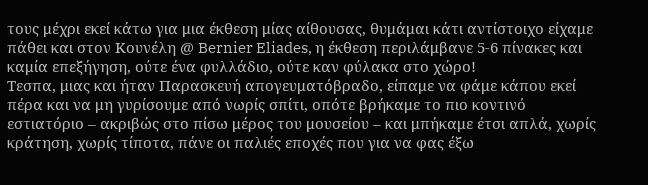τους μέχρι εκεί κάτω για μια έκθεση μίας αίθουσας, θυμάμαι κάτι αντίστοιχο είχαμε πάθει και στον Κουνέλη @ Bernier Eliades, η έκθεση περιλάμβανε 5-6 πίνακες και καμία επεξήγηση, ούτε ένα φυλλάδιο, ούτε καν φύλακα στο χώρο!
Τεσπα, μιας και ήταν Παρασκευή απογευματόβραδο, είπαμε να φάμε κάπου εκεί πέρα και να μη γυρίσουμε από νωρίς σπίτι, οπότε βρήκαμε το πιο κοντινό εστιατόριο – ακριβώς στο πίσω μέρος του μουσείου – και μπήκαμε έτσι απλά, χωρίς κράτηση, χωρίς τίποτα, πάνε οι παλιές εποχές που για να φας έξω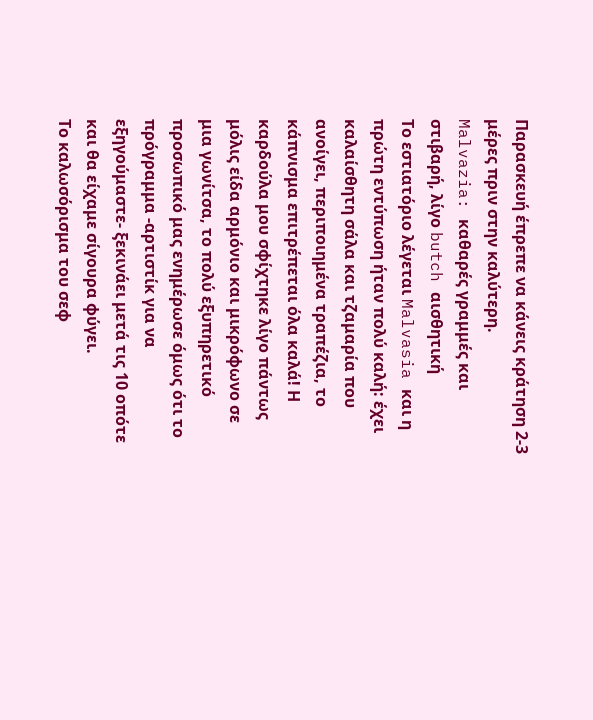Παρασκευή έπρεπε να κάνεις κράτηση 2-3 μέρες πριν στην καλύτερη.
Malvazia: καθαρές γραμμές και στιβαρή, λίγο butch αισθητική
Το εστιατόριο λέγεται Malvasia και η πρώτη εντύπωση ήταν πολύ καλή: έχει καλαίσθητη σάλα και τζαμαρία που ανοίγει, περιποιημένα τραπέζια, το κάπνισμα επιτρέπεται όλα καλά! Η καρδούλα μου σφίχτηκε λίγο πάντως μόλις είδα αρμόνιο και μικρόφωνο σε μια γωνίτσα, το πολύ εξυπηρετικό προσωπικό μας ενημέρωσε όμως ότι το πρόγραμμα -αρτιστίκ για να εξηγούμαστε- ξεκινάει μετά τις 10 οπότε και θα είχαμε σίγουρα φύγει.
Το καλωσόρισμα του σεφ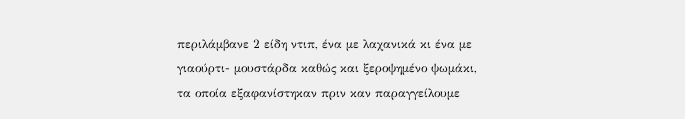περιλάμβανε 2 είδη ντιπ, ένα με λαχανικά κι ένα με γιαούρτι- μουστάρδα καθώς και ξεροψημένο ψωμάκι, τα οποία εξαφανίστηκαν πριν καν παραγγείλουμε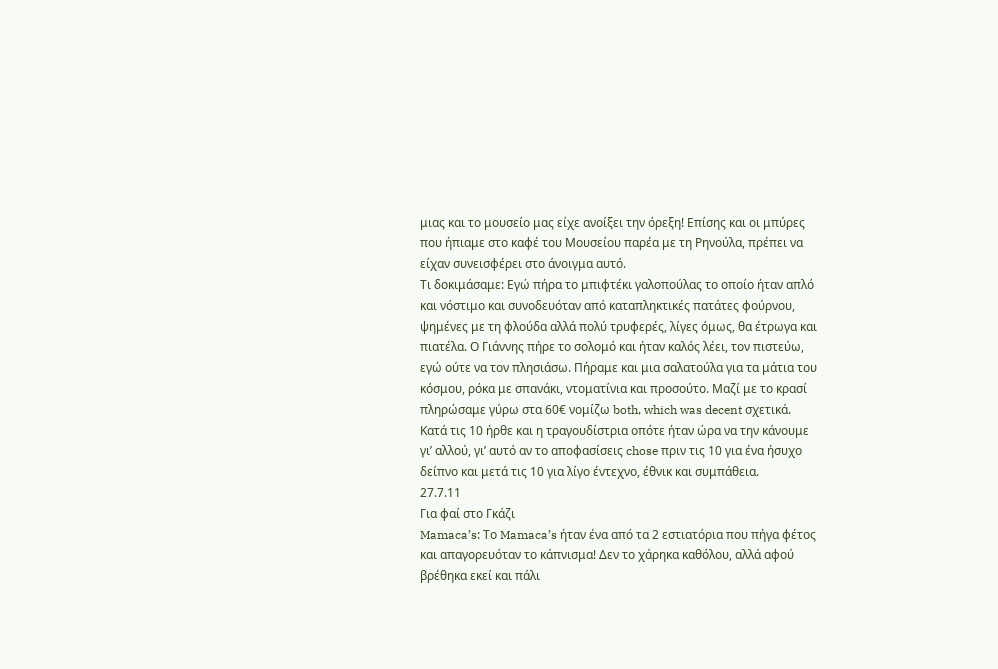μιας και το μουσείο μας είχε ανοίξει την όρεξη! Επίσης και οι μπύρες που ήπιαμε στο καφέ του Μουσείου παρέα με τη Ρηνούλα, πρέπει να είχαν συνεισφέρει στο άνοιγμα αυτό.
Τι δοκιμάσαμε: Εγώ πήρα το μπιφτέκι γαλοπούλας το οποίο ήταν απλό και νόστιμο και συνοδευόταν από καταπληκτικές πατάτες φούρνου, ψημένες με τη φλούδα αλλά πολύ τρυφερές, λίγες όμως, θα έτρωγα και πιατέλα. Ο Γιάννης πήρε το σολομό και ήταν καλός λέει, τον πιστεύω, εγώ ούτε να τον πλησιάσω. Πήραμε και μια σαλατούλα για τα μάτια του κόσμου, ρόκα με σπανάκι, ντοματίνια και προσούτο. Μαζί με το κρασί πληρώσαμε γύρω στα 60€ νομίζω both, which was decent σχετικά.
Κατά τις 10 ήρθε και η τραγουδίστρια οπότε ήταν ώρα να την κάνουμε γι’ αλλού, γι’ αυτό αν το αποφασίσεις chose πριν τις 10 για ένα ήσυχο δείπνο και μετά τις 10 για λίγο έντεχνο, έθνικ και συμπάθεια.
27.7.11
Για φαί στο Γκάζι
Mamaca’s: Το Mamaca’s ήταν ένα από τα 2 εστιατόρια που πήγα φέτος και απαγορευόταν το κάπνισμα! Δεν το χάρηκα καθόλου, αλλά αφού βρέθηκα εκεί και πάλι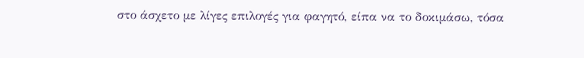στο άσχετο με λίγες επιλογές για φαγητό, είπα να το δοκιμάσω, τόσα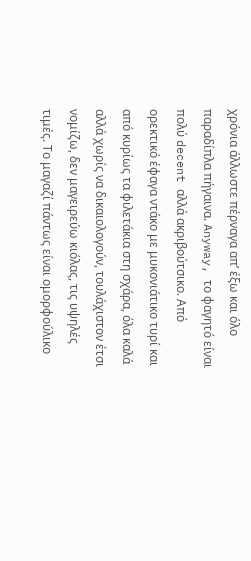χρόνια άλλωστε πέρναγα απ’ έξω και όλο παραδίπλα πήγαινα. Anyway, το φαγητό είναι πολύ decent αλλά ακριβούτσικο. Από ορεκτικό έφαγα ντάκο με μυκονιάτικο τυρί και από κυρίως τα φιλετάκια στη σχάρα, όλα καλά αλλά χωρίς να δικαιολογούν, τουλάχιστον έτσι νομίζω, δεν μαγειρεύω κιόλας, τις υψηλές τιμές. Το μαγαζί πάντως είναι ομορφούλικο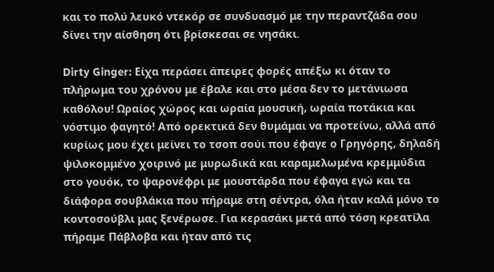και το πολύ λευκό ντεκόρ σε συνδυασμό με την περαντζάδα σου δίνει την αίσθηση ότι βρίσκεσαι σε νησάκι.

Dirty Ginger: Είχα περάσει άπειρες φορές απέξω κι όταν το πλήρωμα του χρόνου με έβαλε και στο μέσα δεν το μετάνιωσα καθόλου! Ωραίος χώρος και ωραία μουσική, ωραία ποτάκια και νόστιμο φαγητό! Από ορεκτικά δεν θυμάμαι να προτείνω, αλλά από κυρίως μου έχει μείνει το τσοπ σούι που έφαγε ο Γρηγόρης, δηλαδή ψιλοκομμένο χοιρινό με μυρωδικά και καραμελωμένα κρεμμύδια στο γουόκ, το ψαρονέφρι με μουστάρδα που έφαγα εγώ και τα διάφορα σουβλάκια που πήραμε στη σέντρα, όλα ήταν καλά μόνο το κοντοσούβλι μας ξενέρωσε. Για κερασάκι μετά από τόση κρεατίλα πήραμε Πάβλοβα και ήταν από τις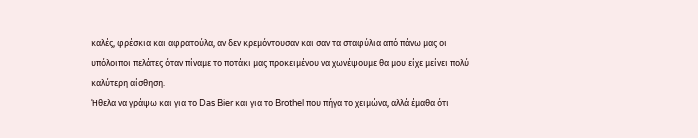καλές, φρέσκια και αφρατούλα, αν δεν κρεμόντουσαν και σαν τα σταφύλια από πάνω μας οι υπόλοιποι πελάτες όταν πίναμε το ποτάκι μας προκειμένου να χωνέψουμε θα μου είχε μείνει πολύ καλύτερη αίσθηση.
Ήθελα να γράψω και για το Das Bier και για το Brothel που πήγα το χειμώνα, αλλά έμαθα ότι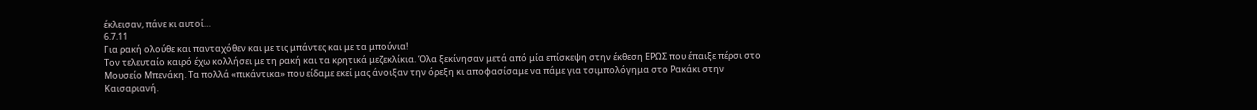έκλεισαν, πάνε κι αυτοί…
6.7.11
Για ρακή ολούθε και πανταχόθεν και με τις μπάντες και με τα μπούνια!
Τον τελευταίο καιρό έχω κολλήσει με τη ρακή και τα κρητικά μεζεκλίκια. Όλα ξεκίνησαν μετά από μία επίσκεψη στην έκθεση ΕΡΩΣ που έπαιξε πέρσι στο Μουσείο Μπενάκη. Τα πολλά «πικάντικα» που είδαμε εκεί μας άνοιξαν την όρεξη κι αποφασίσαμε να πάμε για τσιμπολόγημα στο Ρακάκι στην Καισαριανή.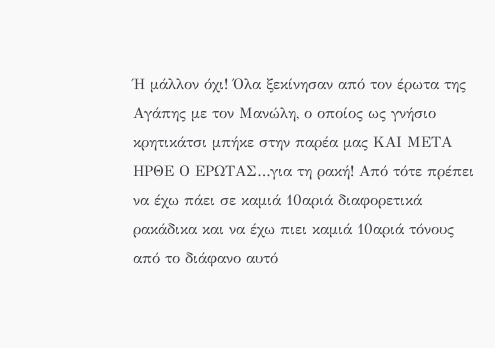Ή μάλλον όχι! Όλα ξεκίνησαν από τον έρωτα της Αγάπης με τον Μανώλη, ο οποίος ως γνήσιο κρητικάτσι μπήκε στην παρέα μας ΚΑΙ ΜΕΤΑ ΗΡΘΕ Ο ΕΡΩΤΑΣ…για τη ρακή! Από τότε πρέπει να έχω πάει σε καμιά 10αριά διαφορετικά ρακάδικα και να έχω πιει καμιά 10αριά τόνους από το διάφανο αυτό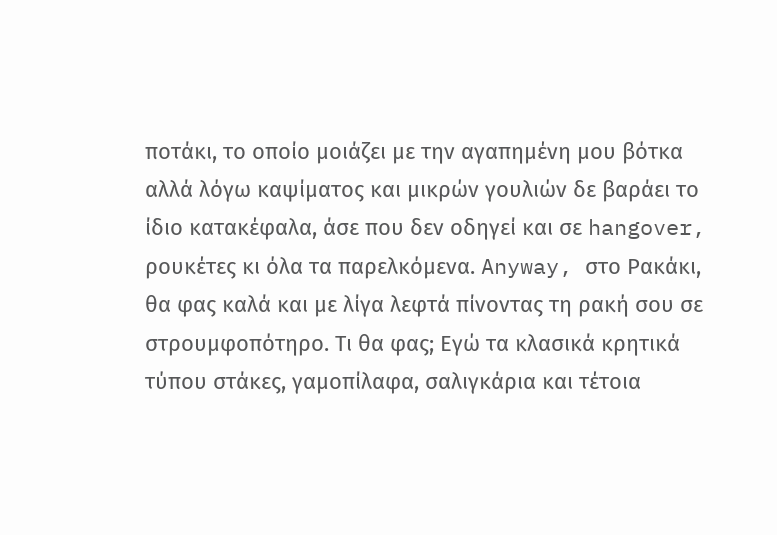ποτάκι, το οποίο μοιάζει με την αγαπημένη μου βότκα αλλά λόγω καψίματος και μικρών γουλιών δε βαράει το ίδιο κατακέφαλα, άσε που δεν οδηγεί και σε hangover, ρουκέτες κι όλα τα παρελκόμενα. Anyway, στο Ρακάκι, θα φας καλά και με λίγα λεφτά πίνοντας τη ρακή σου σε στρουμφοπότηρο. Τι θα φας; Εγώ τα κλασικά κρητικά τύπου στάκες, γαμοπίλαφα, σαλιγκάρια και τέτοια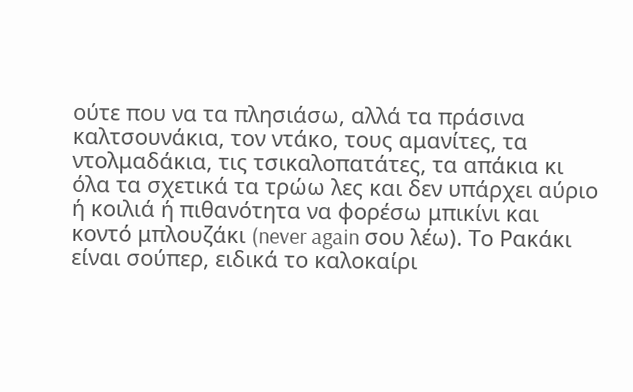ούτε που να τα πλησιάσω, αλλά τα πράσινα καλτσουνάκια, τον ντάκο, τους αμανίτες, τα ντολμαδάκια, τις τσικαλοπατάτες, τα απάκια κι όλα τα σχετικά τα τρώω λες και δεν υπάρχει αύριο ή κοιλιά ή πιθανότητα να φορέσω μπικίνι και κοντό μπλουζάκι (never again σου λέω). Το Ρακάκι είναι σούπερ, ειδικά το καλοκαίρι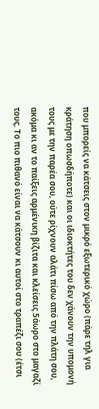που μπορείς να κάτσεις στον μικρό εξωτερικό χώρο (πάρε τηλ για κράτηση οπωσδήποτε) και οι ιδιοκτήτες του δεν χάνουν την υπομονή τους με την παρέα σου, ούτε ρίχνουν αλάτι πίσω από την πλάτη σου, ακόμα κι αν το παίξεις αρμένικη βίζιτα και κλείσεις 5άωρο στο μαγαζί τους. Το πιο πιθανό είναι να κάτσουν κι αυτοί στο τραπέζι σου (έτσι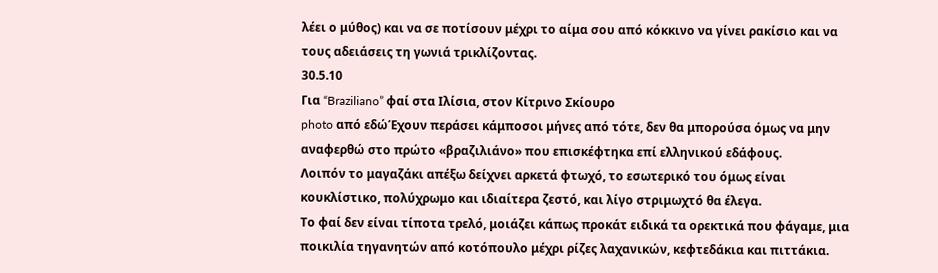λέει ο μύθος) και να σε ποτίσουν μέχρι το αίμα σου από κόκκινο να γίνει ρακίσιο και να τους αδειάσεις τη γωνιά τρικλίζοντας.
30.5.10
Για “Braziliano” φαί στα Ιλίσια, στον Κίτρινο Σκίουρο
photo από εδώΈχουν περάσει κάμποσοι μήνες από τότε, δεν θα μπορούσα όμως να μην αναφερθώ στο πρώτο «βραζιλιάνο» που επισκέφτηκα επί ελληνικού εδάφους.
Λοιπόν το μαγαζάκι απέξω δείχνει αρκετά φτωχό, το εσωτερικό του όμως είναι κουκλίστικο, πολύχρωμο και ιδιαίτερα ζεστό, και λίγο στριμωχτό θα έλεγα.
Το φαί δεν είναι τίποτα τρελό, μοιάζει κάπως προκάτ ειδικά τα ορεκτικά που φάγαμε, μια ποικιλία τηγανητών από κοτόπουλο μέχρι ρίζες λαχανικών, κεφτεδάκια και πιττάκια.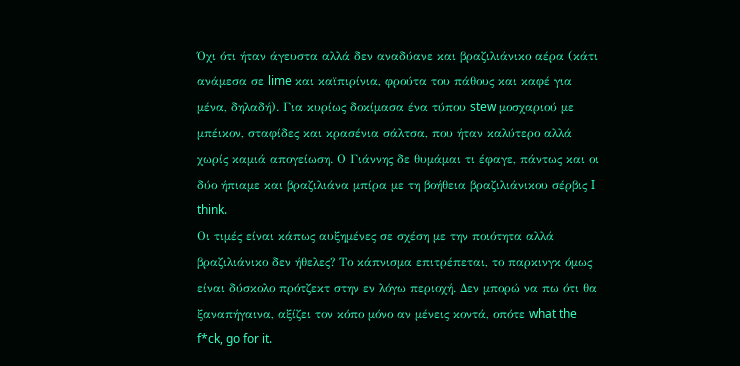Όχι ότι ήταν άγευστα αλλά δεν αναδύανε και βραζιλιάνικο αέρα (κάτι ανάμεσα σε lime και καϊπιρίνια, φρούτα του πάθους και καφέ για μένα, δηλαδή). Για κυρίως δοκίμασα ένα τύπου stew μοσχαριού με μπέικον, σταφίδες και κρασένια σάλτσα, που ήταν καλύτερο αλλά χωρίς καμιά απογείωση. Ο Γιάννης δε θυμάμαι τι έφαγε, πάντως και οι δύο ήπιαμε και βραζιλιάνα μπίρα με τη βοήθεια βραζιλιάνικου σέρβις I think.
Οι τιμές είναι κάπως αυξημένες σε σχέση με την ποιότητα αλλά βραζιλιάνικο δεν ήθελες? Το κάπνισμα επιτρέπεται, το παρκινγκ όμως είναι δύσκολο πρότζεκτ στην εν λόγω περιοχή. Δεν μπορώ να πω ότι θα ξαναπήγαινα, αξίζει τον κόπο μόνο αν μένεις κοντά, οπότε what the f*ck, go for it.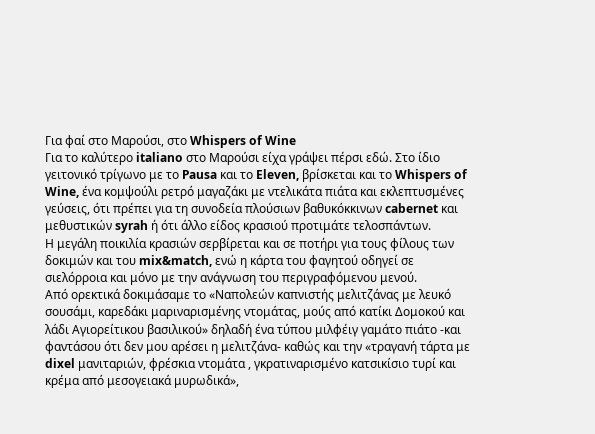Για φαί στο Μαρούσι, στο Whispers of Wine
Για το καλύτερο italiano στο Μαρούσι είχα γράψει πέρσι εδώ. Στο ίδιο γειτονικό τρίγωνο με το Pausa και το Eleven, βρίσκεται και το Whispers of Wine, ένα κομψούλι ρετρό μαγαζάκι με ντελικάτα πιάτα και εκλεπτυσμένες γεύσεις, ότι πρέπει για τη συνοδεία πλούσιων βαθυκόκκινων cabernet και μεθυστικών syrah ή ότι άλλο είδος κρασιού προτιμάτε τελοσπάντων.
Η μεγάλη ποικιλία κρασιών σερβίρεται και σε ποτήρι για τους φίλους των δοκιμών και του mix&match, ενώ η κάρτα του φαγητού οδηγεί σε σιελόρροια και μόνο με την ανάγνωση του περιγραφόμενου μενού.
Από ορεκτικά δοκιμάσαμε το «Ναπολεών καπνιστής μελιτζάνας με λευκό σουσάμι, καρεδάκι μαριναρισμένης ντομάτας, μούς από κατίκι Δομοκού και λάδι Αγιορείτικου βασιλικού» δηλαδή ένα τύπου μιλφέιγ γαμάτο πιάτο -και φαντάσου ότι δεν μου αρέσει η μελιτζάνα- καθώς και την «τραγανή τάρτα με dixel μανιταριών, φρέσκια ντομάτα , γκρατιναρισμένο κατσικίσιο τυρί και κρέμα από μεσογειακά μυρωδικά»,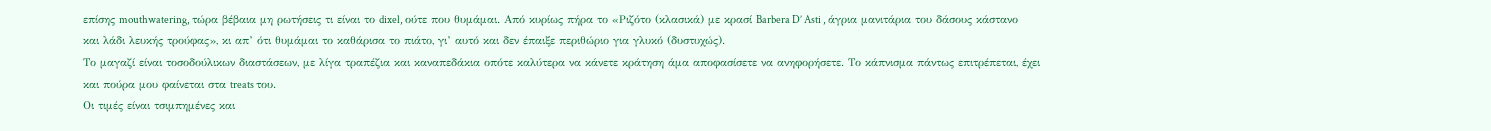επίσης mouthwatering, τώρα βέβαια μη ρωτήσεις τι είναι το dixel, ούτε που θυμάμαι. Από κυρίως πήρα το «Ριζότο (κλασικά) με κρασί Barbera D’ Asti , άγρια μανιτάρια του δάσους κάστανο και λάδι λευκής τρούφας», κι απ’ ότι θυμάμαι το καθάρισα το πιάτο, γι’ αυτό και δεν έπαιξε περιθώριο για γλυκό (δυστυχώς).
Το μαγαζί είναι τοσοδούλικων διαστάσεων, με λίγα τραπέζια και καναπεδάκια οπότε καλύτερα να κάνετε κράτηση άμα αποφασίσετε να ανηφορήσετε. Το κάπνισμα πάντως επιτρέπεται, έχει και πούρα μου φαίνεται στα treats του.
Οι τιμές είναι τσιμπημένες και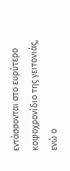εντάσσονται στο ευρύτερο κοψοχρονίδιο της γειτονιάς, ενώ ο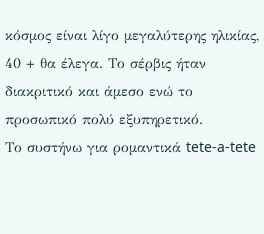κόσμος είναι λίγο μεγαλύτερης ηλικίας, 40 + θα έλεγα. Το σέρβις ήταν διακριτικό και άμεσο ενώ το προσωπικό πολύ εξυπηρετικό.
Το συστήνω για ρομαντικά tete-a-tete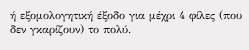ή εξομολογητική έξοδο για μέχρι 4 φίλες (που δεν γκαρίζουν) το πολύ.